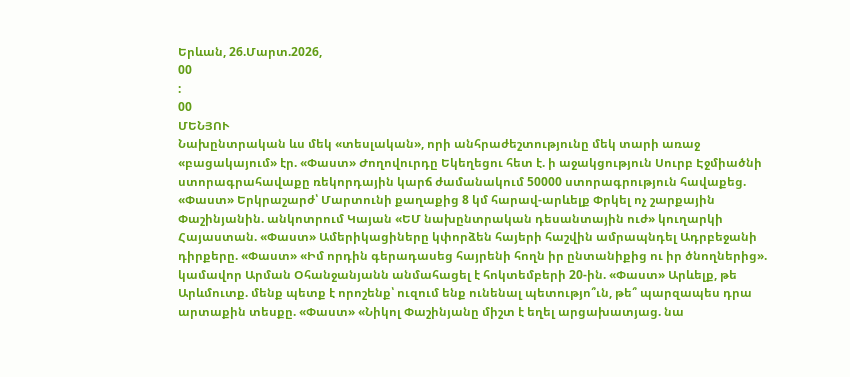Երևան, 26.Մարտ.2026,
00
:
00
ՄԵՆՅՈՒ
Նախընտրական ևս մեկ «տեսլական», որի անհրաժեշտությունը մեկ տարի առաջ «բացակայում» էր. «Փաստ» Ժողովուրդը Եկեղեցու հետ է. ի աջակցություն Սուրբ Էջմիածնի ստորագրահավաքը ռեկորդային կարճ ժամանակում 50000 ստորագրություն հավաքեց. «Փաստ» Երկրաշարժ՝ Մարտունի քաղաքից 8 կմ հարավ-արևելք Փրկել ոչ շարքային Փաշինյանին. անկոտրում Կայան «ԵՄ նախընտրական դեսանտային ուժ» կուղարկի Հայաստան. «Փաստ» Ամերիկացիները կփորձեն հայերի հաշվին ամրապնդել Ադրբեջանի դիրքերը. «Փաստ» «Իմ որդին գերադասեց հայրենի հողն իր ընտանիքից ու իր ծնողներից». կամավոր Արման Օհանջանյանն անմահացել է հոկտեմբերի 20-ին. «Փաստ» Արևելք, թե Արևմուտք. մենք պետք է որոշենք՝ ուզում ենք ունենալ պետությո՞ւն, թե՞ պարզապես դրա արտաքին տեսքը. «Փաստ» «Նիկոլ Փաշինյանը միշտ է եղել արցախատյաց. նա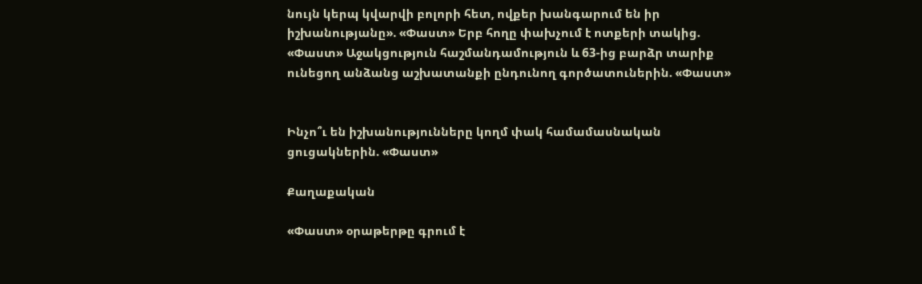նույն կերպ կվարվի բոլորի հետ, ովքեր խանգարում են իր իշխանությանը». «Փաստ» Երբ հողը փախչում է ոտքերի տակից. «Փաստ» Աջակցություն հաշմանդամություն և 63-ից բարձր տարիք ունեցող անձանց աշխատանքի ընդունող գործատուներին. «Փաստ»


Ինչո՞ւ են իշխանությունները կողմ փակ համամասնական ցուցակներին. «Փաստ»

Քաղաքական

«Փաստ» օրաթերթը գրում է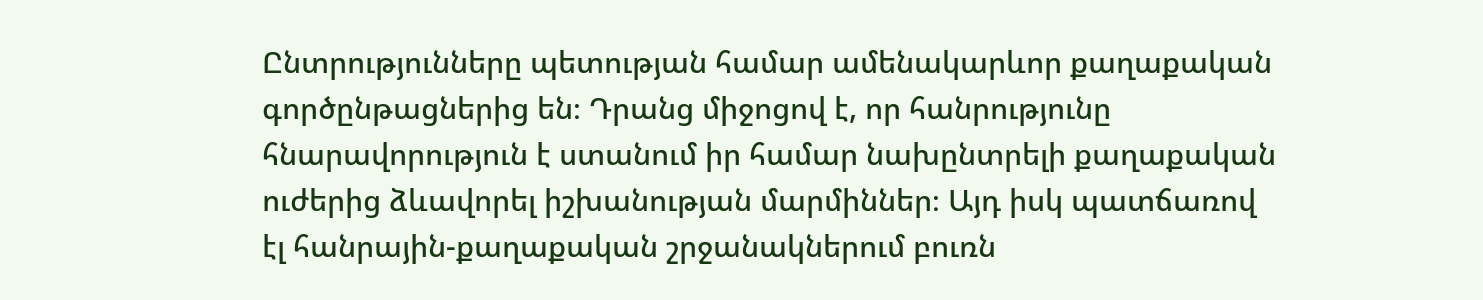Ընտրությունները պետության համար ամենակարևոր քաղաքական գործընթացներից են։ Դրանց միջոցով է, որ հանրությունը հնարավորություն է ստանում իր համար նախընտրելի քաղաքական ուժերից ձևավորել իշխանության մարմիններ։ Այդ իսկ պատճառով էլ հանրային-քաղաքական շրջանակներում բուռն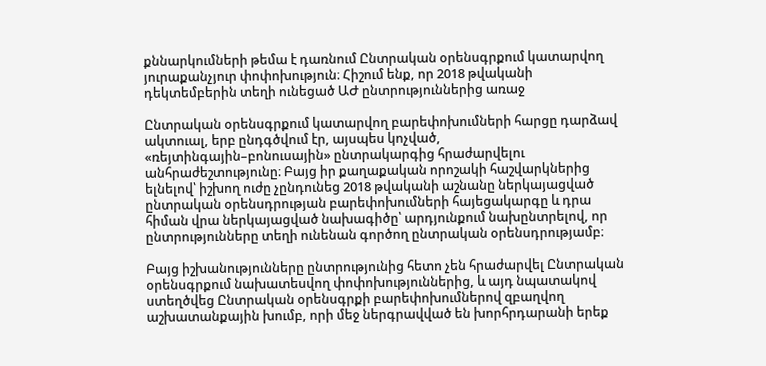քննարկումների թեմա է դառնում Ընտրական օրենսգրքում կատարվող յուրաքանչյուր փոփոխություն։ Հիշում ենք, որ 2018 թվականի դեկտեմբերին տեղի ունեցած ԱԺ ընտրություններից առաջ

Ընտրական օրենսգրքում կատարվող բարեփոխումների հարցը դարձավ ակտուալ, երբ ընդգծվում էր, այսպես կոչված, «ռեյտինգային–բոնուսային» ընտրակարգից հրաժարվելու անհրաժեշտությունը։ Բայց իր քաղաքական որոշակի հաշվարկներից ելնելով՝ իշխող ուժը չընդունեց 2018 թվականի աշնանը ներկայացված ընտրական օրենսդրության բարեփոխումների հայեցակարգը և դրա հիման վրա ներկայացված նախագիծը՝ արդյունքում նախընտրելով, որ ընտրությունները տեղի ունենան գործող ընտրական օրենսդրությամբ։

Բայց իշխանությունները ընտրությունից հետո չեն հրաժարվել Ընտրական օրենսգրքում նախատեսվող փոփոխություններից, և այդ նպատակով ստեղծվեց Ընտրական օրենսգրքի բարեփոխումներով զբաղվող աշխատանքային խումբ, որի մեջ ներգրավված են խորհրդարանի երեք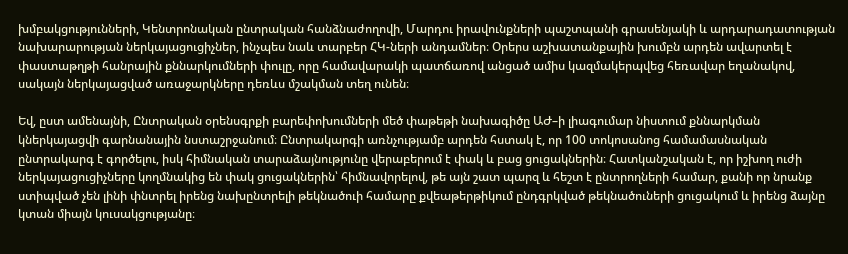խմբակցությունների, Կենտրոնական ընտրական հանձնաժողովի, Մարդու իրավունքների պաշտպանի գրասենյակի և արդարադատության նախարարության ներկայացուցիչներ, ինչպես նաև տարբեր ՀԿ-ների անդամներ։ Օրերս աշխատանքային խումբն արդեն ավարտել է փաստաթղթի հանրային քննարկումների փուլը, որը համավարակի պատճառով անցած ամիս կազմակերպվեց հեռավար եղանակով, սակայն ներկայացված առաջարկները դեռևս մշակման տեղ ունեն։

Եվ, ըստ ամենայնի, Ընտրական օրենսգրքի բարեփոխումների մեծ փաթեթի նախագիծը ԱԺ–ի լիագումար նիստում քննարկման կներկայացվի գարնանային նստաշրջանում։ Ընտրակարգի առնչությամբ արդեն հստակ է, որ 100 տոկոսանոց համամասնական ընտրակարգ է գործելու, իսկ հիմնական տարաձայնությունը վերաբերում է փակ և բաց ցուցակներին։ Հատկանշական է, որ իշխող ուժի ներկայացուցիչները կողմնակից են փակ ցուցակներին՝ հիմնավորելով, թե այն շատ պարզ և հեշտ է ընտրողների համար, քանի որ նրանք ստիպված չեն լինի փնտրել իրենց նախընտրելի թեկնածուի համարը քվեաթերթիկում ընդգրկված թեկնածուների ցուցակում և իրենց ձայնը կտան միայն կուսակցությանը։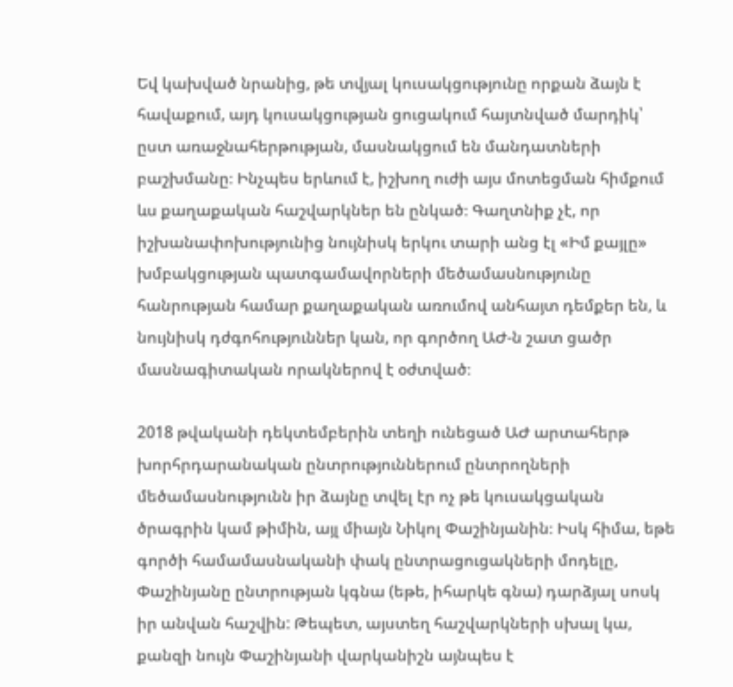Եվ կախված նրանից, թե տվյալ կուսակցությունը որքան ձայն է հավաքում, այդ կուսակցության ցուցակում հայտնված մարդիկ՝ ըստ առաջնահերթության, մասնակցում են մանդատների բաշխմանը։ Ինչպես երևում է, իշխող ուժի այս մոտեցման հիմքում ևս քաղաքական հաշվարկներ են ընկած։ Գաղտնիք չէ, որ իշխանափոխությունից նույնիսկ երկու տարի անց էլ «Իմ քայլը» խմբակցության պատգամավորների մեծամասնությունը հանրության համար քաղաքական առումով անհայտ դեմքեր են, և նույնիսկ դժգոհություններ կան, որ գործող ԱԺ-ն շատ ցածր մասնագիտական որակներով է օժտված։

2018 թվականի դեկտեմբերին տեղի ունեցած ԱԺ արտահերթ խորհրդարանական ընտրություններում ընտրողների մեծամասնությունն իր ձայնը տվել էր ոչ թե կուսակցական ծրագրին կամ թիմին, այլ միայն Նիկոլ Փաշինյանին։ Իսկ հիմա, եթե գործի համամասնականի փակ ընտրացուցակների մոդելը, Փաշինյանը ընտրության կգնա (եթե, իհարկե գնա) դարձյալ սոսկ իր անվան հաշվին: Թեպետ, այստեղ հաշվարկների սխալ կա, քանզի նույն Փաշինյանի վարկանիշն այնպես է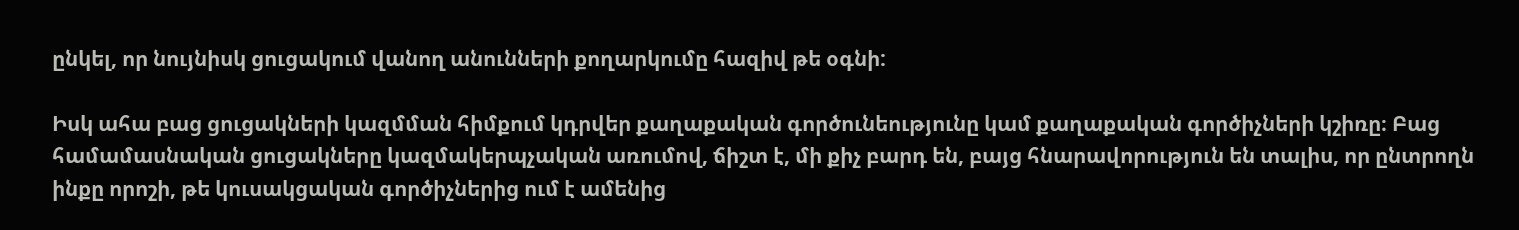ընկել, որ նույնիսկ ցուցակում վանող անունների քողարկումը հազիվ թե օգնի:

Իսկ ահա բաց ցուցակների կազմման հիմքում կդրվեր քաղաքական գործունեությունը կամ քաղաքական գործիչների կշիռը։ Բաց համամասնական ցուցակները կազմակերպչական առումով, ճիշտ է, մի քիչ բարդ են, բայց հնարավորություն են տալիս, որ ընտրողն ինքը որոշի, թե կուսակցական գործիչներից ում է ամենից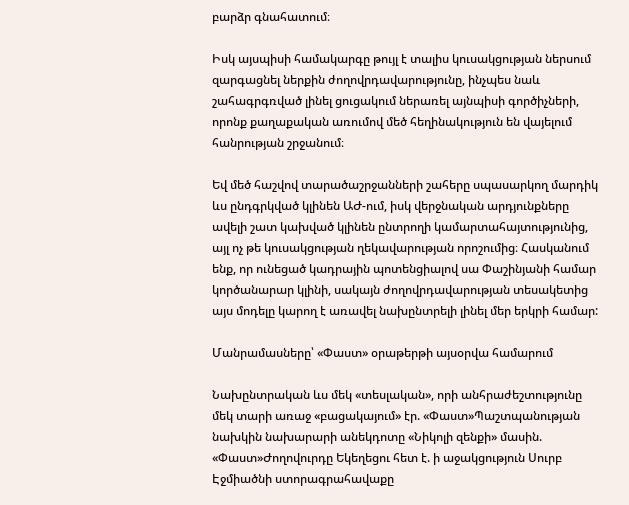բարձր գնահատում։

Իսկ այսպիսի համակարգը թույլ է տալիս կուսակցության ներսում զարգացնել ներքին ժողովրդավարությունը, ինչպես նաև շահագրգռված լինել ցուցակում ներառել այնպիսի գործիչների, որոնք քաղաքական առումով մեծ հեղինակություն են վայելում հանրության շրջանում։

Եվ մեծ հաշվով տարածաշրջանների շահերը սպասարկող մարդիկ ևս ընդգրկված կլինեն ԱԺ-ում, իսկ վերջնական արդյունքները ավելի շատ կախված կլինեն ընտրողի կամարտահայտությունից, այլ ոչ թե կուսակցության ղեկավարության որոշումից։ Հասկանում ենք, որ ունեցած կադրային պոտենցիալով սա Փաշինյանի համար կործանարար կլինի, սակայն ժողովրդավարության տեսակետից այս մոդելը կարող է առավել նախընտրելի լինել մեր երկրի համար:

Մանրամասները՝ «Փաստ» օրաթերթի այսօրվա համարում

Նախընտրական ևս մեկ «տեսլական», որի անհրաժեշտությունը մեկ տարի առաջ «բացակայում» էր. «Փաստ»Պաշտպանության նախկին նախարարի անեկդոտը «Նիկոլի զենքի» մասին. «Փաստ»Ժողովուրդը Եկեղեցու հետ է. ի աջակցություն Սուրբ Էջմիածնի ստորագրահավաքը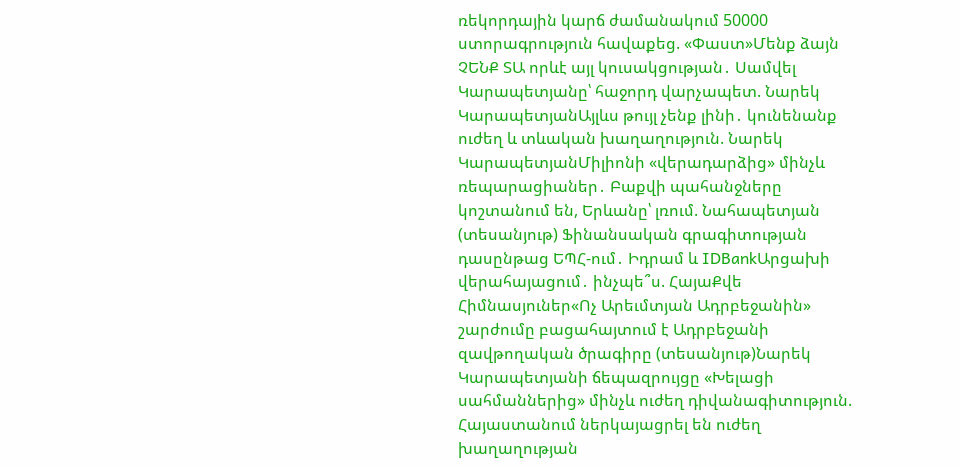ռեկորդային կարճ ժամանակում 50000 ստորագրություն հավաքեց. «Փաստ»Մենք ձայն ՉԵՆՔ ՏԱ որևէ այլ կուսակցության․ Սամվել Կարապետյանը՝ հաջորդ վարչապետ. Նարեկ ԿարապետյանԱյլևս թույլ չենք լինի․ կունենանք ուժեղ և տևական խաղաղություն. Նարեկ ԿարապետյանՄիլիոնի «վերադարձից» մինչև ռեպարացիաներ․ Բաքվի պահանջները կոշտանում են, Երևանը՝ լռում. Նահապետյան (տեսանյութ) Ֆինանսական գրագիտության դասընթաց ԵՊՀ-ում․ Իդրամ և IDBankԱրցախի վերահայացում․ ինչպե՞ս. ՀայաՔվե Հիմնասյուներ«Ոչ Արեւմտյան Ադրբեջանին» շարժումը բացահայտում է Ադրբեջանի զավթողական ծրագիրը (տեսանյութ)Նարեկ Կարապետյանի ճեպազրույցը «Խելացի սահմաններից» մինչև ուժեղ դիվանագիտություն. Հայաստանում ներկայացրել են ուժեղ խաղաղության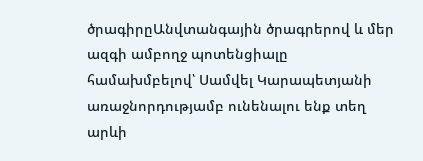ծրագիրըԱնվտանգային ծրագրերով և մեր ազգի ամբողջ պոտենցիալը համախմբելով՝ Սամվել Կարապետյանի առաջնորդությամբ ունենալու ենք տեղ արևի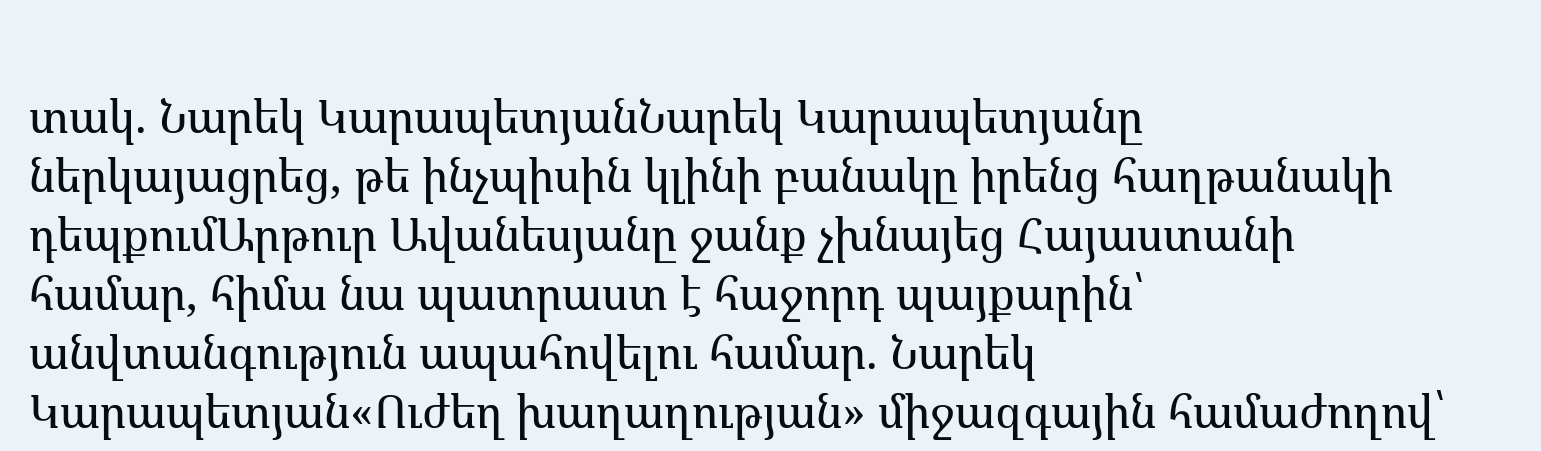տակ. Նարեկ ԿարապետյանՆարեկ Կարապետյանը ներկայացրեց, թե ինչպիսին կլինի բանակը իրենց հաղթանակի դեպքումԱրթուր Ավանեսյանը ջանք չխնայեց Հայաստանի համար, հիմա նա պատրաստ է հաջորդ պայքարին՝ անվտանգություն ապահովելու համար. Նարեկ Կարապետյան«Ուժեղ խաղաղության» միջազգային համաժողով՝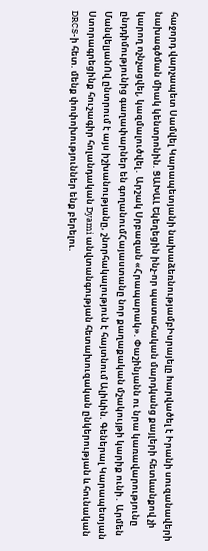հաջորդ վարչապետ Սամվել Կարապետյանի նախաձեռնությամբԻսրայելը hարվածել է Իրանի սnւզանավերի նախագծման միակ կենտրոնին. ՑԱԽԱԼ Եկեղեցին ինչ-որ պատահական մարդկանց քայլերի հետևանքով չի կարող nչնչացվել, կազմալուծվել․ Արշակ Սրբազան «Հրապարակ». Փաշինյանն ու նրա կառավարությունը ընդդիմությունից գաղափարներ են գողանումՀայաստանը նոր քաղաքական մշակույթի կարիք ունի․ Արմեն ՄանվելյանՈվ ընտրում է այս իշխանությանը, շնորհակալություն է հայտնում Ալիևին. Գեներալ Կարապետյան Ստորագրեցինք հուշագիր հոլանդական Dyami անվտանգության հետախուզական ընկերության և հունական DRCS-ի հետ. մենք փոփոխություններ ենք բերելու.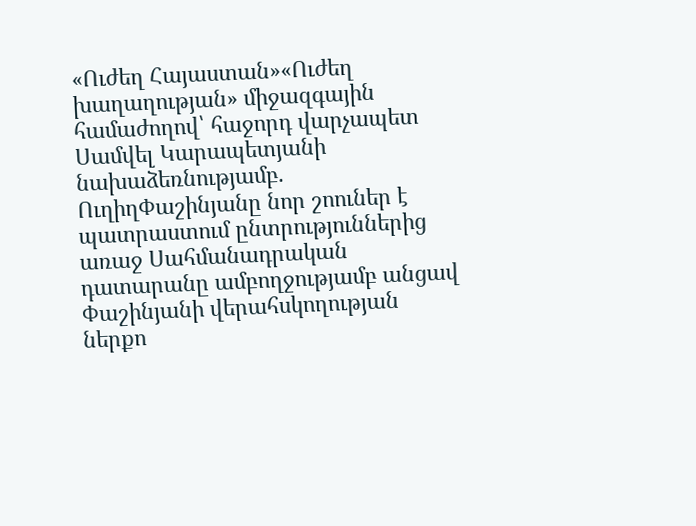«Ուժեղ Հայաստան»«Ուժեղ խաղաղության» միջազգային համաժողով՝ հաջորդ վարչապետ Սամվել Կարապետյանի նախաձեռնությամբ. ՈւղիղՓաշինյանը նոր շոուներ է պատրաստում ընտրություններից առաջ Սահմանադրական դատարանը ամբողջությամբ անցավ Փաշինյանի վերահսկողության ներքո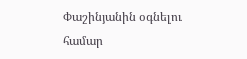Փաշինյանին օգնելու համար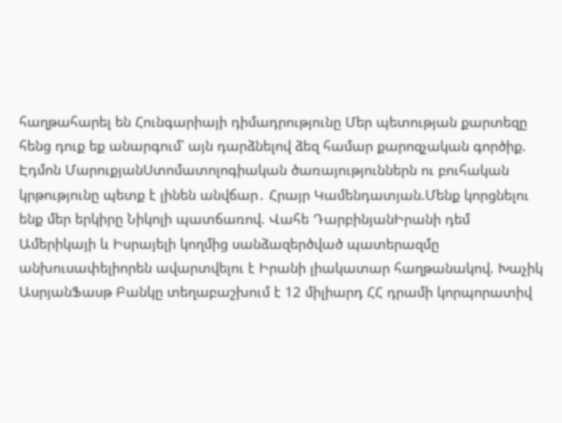հաղթահարել են Հունգարիայի դիմադրությունը Մեր պետության քարտեզը հենց դուք եք անարգում՝ այն դարձնելով ձեզ համար քարոզչական գործիք. Էդմոն ՄարուքյանՍտոմատոլոգիական ծառայություններն ու բուհական կրթությունը պետք է լինեն անվճար․ Հրայր Կամենդատյան.Մենք կորցնելու ենք մեր երկիրը Նիկոլի պատճառով. Վահե ԴարբինյանԻրանի դեմ Ամերիկայի և Իսրայելի կողմից սանձազերծված պատերազմը անխուսափելիորեն ավարտվելու է Իրանի լիակատար հաղթանակով. Խաչիկ ԱսրյանՖասթ Բանկը տեղաբաշխում է 12 միլիարդ ՀՀ դրամի կորպորատիվ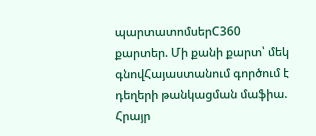պարտատոմսերC360 քարտեր. Մի քանի քարտ՝ մեկ գնովՀայաստանում գործում է դեղերի թանկացման մաֆիա. Հրայր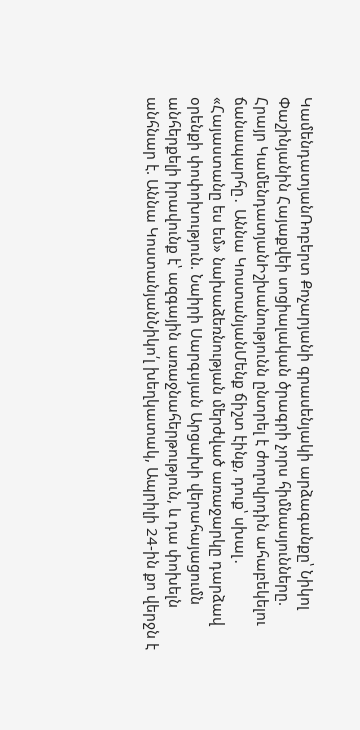ԿամենդատյանՌոբերտ Քոչարյանի գրասենյակի արձագանքը՝ Նիկոլ Փաշինյանին Հայաքվեի սոցիալական ծրագրի չորս հիմնասյունները. Հրայր ԿամենդատյանԻշխանությունն ընտրել է ժողովրդին ահաբեկելու ճանապարհը․ Աննա ԿոստանյանՄենք ճիշտ էինք, դուք՝ սխալ․ «Հայաստանը ես եմ» նախաձեռնության մերժված առաջարկը դարձավ օրենքի փոփոխություն. Նաիրի Սարգսյան Արցախի վերահայացումն անհերքելի իրավունք է՝ ազգային առաջնահերթություն, և դա փոխելն անհնար է. Աննա ԿոստանյանՆիկո՛լ խեղկատակ, Ապրիլի 24-ին քո վերջն է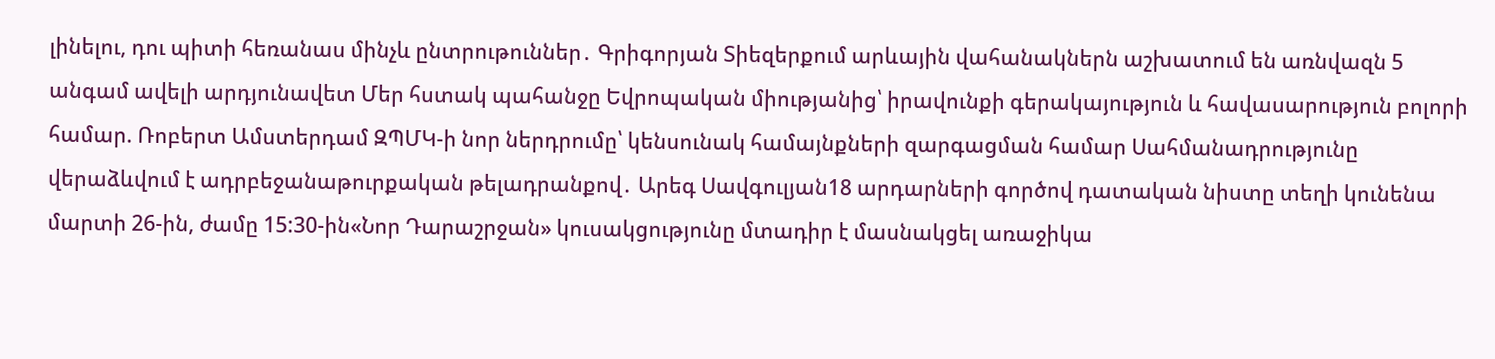լինելու, դու պիտի հեռանաս մինչև ընտրութուններ․ Գրիգորյան Տիեզերքում արևային վահանակներն աշխատում են առնվազն 5 անգամ ավելի արդյունավետ Մեր հստակ պահանջը Եվրոպական միությանից՝ իրավունքի գերակայություն և հավասարություն բոլորի համար. Ռոբերտ Ամստերդամ ԶՊՄԿ-ի նոր ներդրումը՝ կենսունակ համայնքների զարգացման համար Սահմանադրությունը վերաձևվում է ադրբեջանաթուրքական թելադրանքով․ Արեգ Սավգուլյան18 արդարների գործով դատական նիստը տեղի կունենա մարտի 26-ին, ժամը 15:30-ին«Նոր Դարաշրջան» կուսակցությունը մտադիր է մասնակցել առաջիկա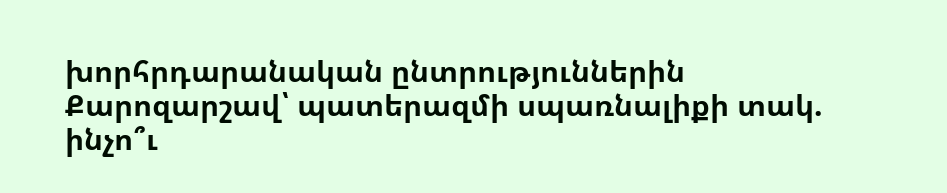խորհրդարանական ընտրություններին Քարոզարշավ՝ պատերազմի սպառնալիքի տակ. ինչո՞ւ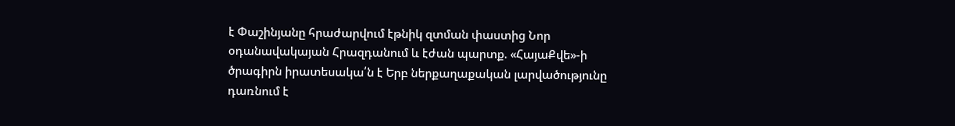է Փաշինյանը հրաժարվում էթնիկ զտման փաստից Նոր օդանավակայան Հրազդանում և էժան պարտք. «ՀայաՔվե»-ի ծրագիրն իրատեսակա՛ն է Երբ ներքաղաքական լարվածությունը դառնում է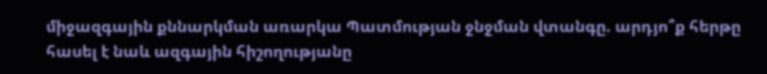միջազգային քննարկման առարկա Պատմության ջնջման վտանգը. արդյո՞ք հերթը հասել է նաև ազգային հիշողությանը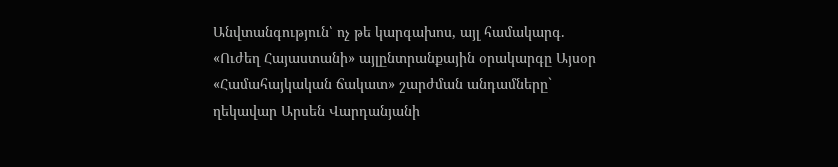Անվտանգություն՝ ոչ թե կարգախոս, այլ համակարգ. «Ուժեղ Հայաստանի» այլընտրանքային օրակարգը Այսօր «Համահայկական ճակատ» շարժման անդամները` ղեկավար Արսեն Վարդանյանի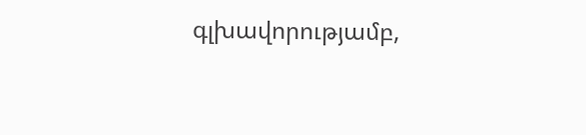գլխավորությամբ,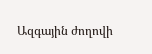Ազգային ժողովի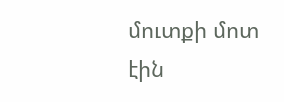մուտքի մոտ էին